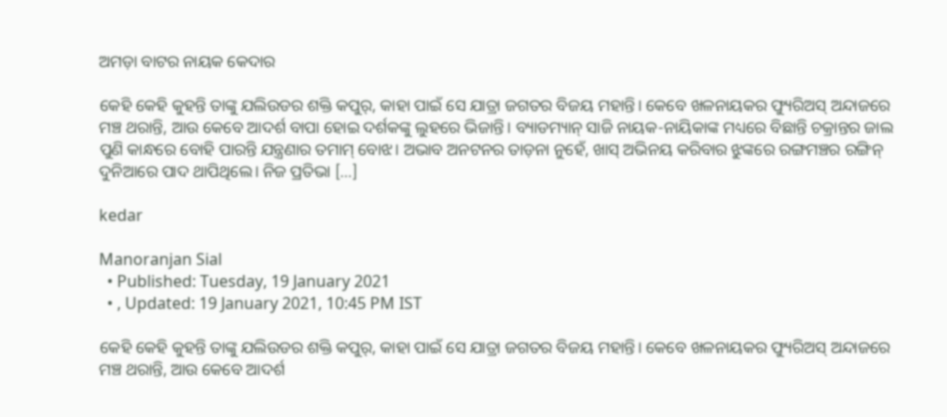ଅମଡ଼ା ବାଟର ନାୟକ କେଦାର

କେହି କେହି କୁହନ୍ତି ତାଙ୍କୁ ଯଲିଉଡର ଶକ୍ତି କପୁର୍, କାହା ପାଇଁ ସେ ଯାତ୍ରା ଜଗତର ବିଜୟ ମହାନ୍ତି। କେବେ ଖଳନାୟକର ଫ୍ୟୁରିଅସ୍ ଅନ୍ଦାଜରେ ମଞ୍ଚ ଥରାନ୍ତି, ଆଉ କେବେ ଆଦର୍ଶ ବାପା ହୋଇ ଦର୍ଶକଙ୍କୁ ଲୁହରେ ଭିଜାନ୍ତି। ବ୍ୟାଡମ୍ୟାନ୍ ସାଜି ନାୟକ-ନାୟିକାଙ୍କ ମଧ୍ୟରେ ବିଛାନ୍ତି ଚକ୍ରାନ୍ତର ଜାଲ ପୁଣି କାନ୍ଧରେ ବୋହି ପାରନ୍ତି ଯନ୍ତ୍ରଣାର ତମାମ୍ ବୋଝ। ଅଭାବ ଅନଟନର ତାଡ଼ନା ନୁହେଁ, ଖାସ୍ ଅଭିନୟ କରିବାର ଝୁଙ୍କରେ ରଙ୍ଗମଞ୍ଚର ରଙ୍ଗିନ୍ ଦୁନିଆରେ ପାଦ ଥାପିଥିଲେ। ନିଜ ପ୍ରତିଭା […]

kedar

Manoranjan Sial
  • Published: Tuesday, 19 January 2021
  • , Updated: 19 January 2021, 10:45 PM IST

କେହି କେହି କୁହନ୍ତି ତାଙ୍କୁ ଯଲିଉଡର ଶକ୍ତି କପୁର୍, କାହା ପାଇଁ ସେ ଯାତ୍ରା ଜଗତର ବିଜୟ ମହାନ୍ତି। କେବେ ଖଳନାୟକର ଫ୍ୟୁରିଅସ୍ ଅନ୍ଦାଜରେ ମଞ୍ଚ ଥରାନ୍ତି, ଆଉ କେବେ ଆଦର୍ଶ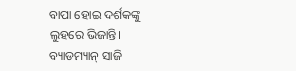ବାପା ହୋଇ ଦର୍ଶକଙ୍କୁ ଲୁହରେ ଭିଜାନ୍ତି। ବ୍ୟାଡମ୍ୟାନ୍ ସାଜି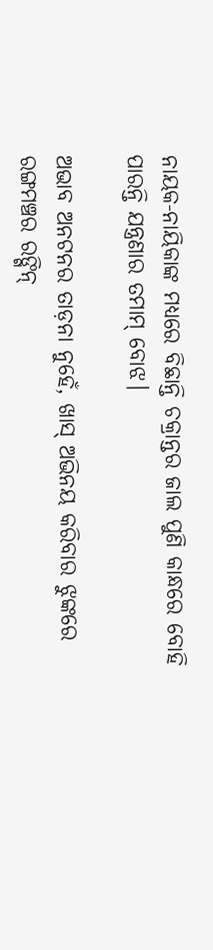ନାୟକ-ନାୟିକାଙ୍କ ମଧ୍ୟରେ ବିଛାନ୍ତି ଚକ୍ରାନ୍ତର ଜାଲ ପୁଣି କାନ୍ଧରେ ବୋହି ପାରନ୍ତି ଯନ୍ତ୍ରଣାର ତମାମ୍ ବୋଝ।

ଅଭାବ ଅନଟନର ତାଡ଼ନା ନୁହେଁ, ଖାସ୍ ଅଭିନୟ କରିବାର ଝୁଙ୍କରେ ରଙ୍ଗମଞ୍ଚର ରଙ୍ଗିନ୍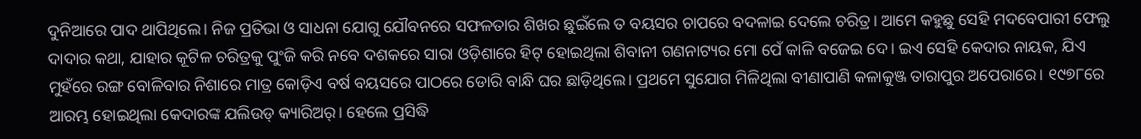ଦୁନିଆରେ ପାଦ ଥାପିଥିଲେ। ନିଜ ପ୍ରତିଭା ଓ ସାଧନା ଯୋଗୁ ଯୌବନରେ ସଫଳତାର ଶିଖର ଛୁଇଁଲେ ତ ବୟସର ଚାପରେ ବଦଳାଇ ଦେଲେ ଚରିତ୍ର। ଆମେ କହୁଛୁ ସେହି ମଦବେପାରୀ ଫେଲୁ ଦାଦାର କଥା, ଯାହାର କୂଟିଳ ଚରିତ୍ରକୁ ପୁଂଜି କରି ନବେ ଦଶକରେ ସାରା ଓଡ଼ିଶାରେ ହିଟ୍ ହୋଇଥିଲା ଶିବାନୀ ଗଣନାଟ୍ୟର ମୋ ପେଁ କାଳି ବଜେଇ ଦେ। ଇଏ ସେହି କେଦାର ନାୟକ, ଯିଏ ମୁହଁରେ ରଙ୍ଗ ବୋଳିବାର ନିଶାରେ ମାତ୍ର କୋଡ଼ିଏ ବର୍ଷ ବୟସରେ ପାଠରେ ଡୋରି ବାନ୍ଧି ଘର ଛାଡ଼ିଥିଲେ। ପ୍ରଥମେ ସୁଯୋଗ ମିଳିଥିଲା ବୀଣାପାଣି କଳାକୁଞ୍ଜ ତାରାପୁର ଅପେରାରେ। ୧୯୭୮ରେ ଆରମ୍ଭ ହୋଇଥିଲା କେଦାରଙ୍କ ଯଲିଉଡ୍ କ୍ୟାରିଅର୍। ହେଲେ ପ୍ରସିଦ୍ଧି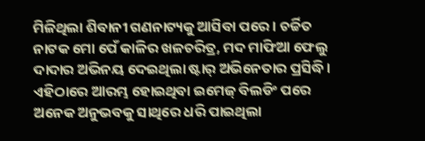ମିଳିଥିଲା ଶିବାନୀ ଗଣନାଟ୍ୟକୁ ଆସିବା ପରେ। ଚର୍ଚ୍ଚିତ ନାଟକ ମୋ ପେଁ କାଳିର ଖଳଚରିତ୍ର, ମଦ ମାଫିଆ ଫେଲୁ ଦାଦାର ଅଭିନୟ ଦେଇଥିଲା ଷ୍ଟାର୍ ଅଭିନେତାର ପ୍ରସିଦ୍ଧି। ଏହିଠାରେ ଆରମ୍ଭ ହୋଇଥିବା ଇମେଜ୍ ବିଲଡିଂ ପରେ ଅନେକ ଅନୁଭବକୁ ସାଥିରେ ଧରି ପାଇଥିଲା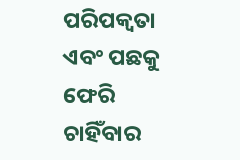ପରିପକ୍ୱତା ଏବଂ ପଛକୁ ଫେରି ଚାହିଁବାର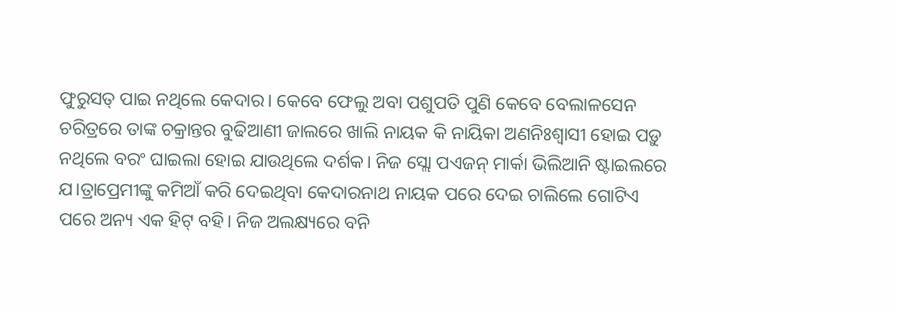ଫୁରୁସତ୍ ପାଇ ନଥିଲେ କେଦାର। କେବେ ଫେଲୁ ଅବା ପଶୁପତି ପୁଣି କେବେ ବେଲାଳସେନ ଚରିତ୍ରରେ ତାଙ୍କ ଚକ୍ରାନ୍ତର ବୁଢିଆଣୀ ଜାଲରେ ଖାଲି ନାୟକ କି ନାୟିକା ଅଣନିଃଶ୍ୱାସୀ ହୋଇ ପଡ଼ୁ ନଥିଲେ ବରଂ ଘାଇଲା ହୋଇ ଯାଉଥିଲେ ଦର୍ଶକ। ନିଜ ସ୍ଲୋ ପଏଜନ୍ ମାର୍କା ଭିଲିଆନି ଷ୍ଟାଇଲରେ ଯ।ତ୍ରାପ୍ରେମୀଙ୍କୁ କମିଆଁ କରି ଦେଇଥିବା କେଦାରନାଥ ନାୟକ ପରେ ଦେଇ ଚାଲିଲେ ଗୋଟିଏ ପରେ ଅନ୍ୟ ଏକ ହିଟ୍ ବହି। ନିଜ ଅଲକ୍ଷ୍ୟରେ ବନି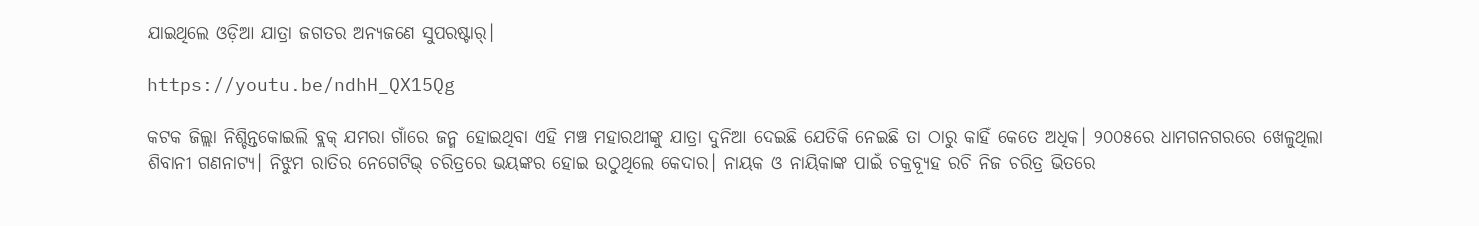ଯାଇଥିଲେ ଓଡ଼ିଆ ଯାତ୍ରା ଜଗତର ଅନ୍ୟଜଣେ ସୁପରଷ୍ଟାର୍।

https://youtu.be/ndhH_QX15Qg

କଟକ ଜିଲ୍ଲା ନିଶ୍ଚିନ୍ତକୋଇଲି ବ୍ଲକ୍‌ ଯମରା ଗାଁରେ ଜନ୍ମ ହୋଇଥିବା ଏହି ମଞ୍ଚ ମହାରଥୀଙ୍କୁ ଯାତ୍ରା ଦୁନିଆ ଦେଇଛି ଯେତିକି ନେଇଛି ତା ଠାରୁ କାହିଁ କେତେ ଅଧିକ। ୨୦୦୫ରେ ଧାମଗନଗରରେ ଖେଳୁଥିଲା ଶିବାନୀ ଗଣନାଟ୍ୟ। ନିଝୁମ ରାତିର ନେଗେଟିଭ୍‌ ଚରିତ୍ରରେ ଭୟଙ୍କର ହୋଇ ଉଠୁଥିଲେ କେଦାର। ନାୟକ ଓ ନାୟିକାଙ୍କ ପାଇଁ ଚକ୍ରବ୍ୟୂହ ରଚି ନିଜ ଚରିତ୍ର ଭିତରେ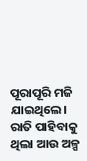ପୂରାପୂରି ମଜି ଯାଇଥିଲେ। ରାତି ପାହିବାକୁ ଥିଲା ଆଉ ଅଳ୍ପ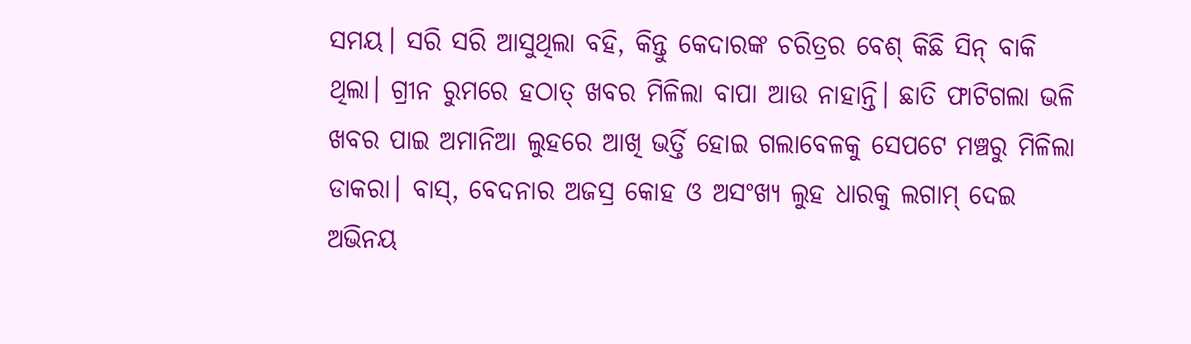ସମୟ। ସରି ସରି ଆସୁଥିଲା ବହି, କିନ୍ତୁ କେଦାରଙ୍କ ଚରିତ୍ରର ବେଶ୍ କିଛି ସିନ୍ ବାକି ଥିଲା। ଗ୍ରୀନ ରୁମରେ ହଠାତ୍ ଖବର ମିଳିଲା ବାପା ଆଉ ନାହାନ୍ତି। ଛାତି ଫାଟିଗଲା ଭଳି ଖବର ପାଇ ଅମାନିଆ ଲୁହରେ ଆଖି ଭର୍ତ୍ତି ହୋଇ ଗଲାବେଳକୁ ସେପଟେ ମଞ୍ଚରୁ ମିଳିଲା ଡାକରା। ବାସ୍, ବେଦନାର ଅଜସ୍ର କୋହ ଓ ଅସଂଖ୍ୟ ଲୁହ ଧାରକୁ ଲଗାମ୍ ଦେଇ ଅଭିନୟ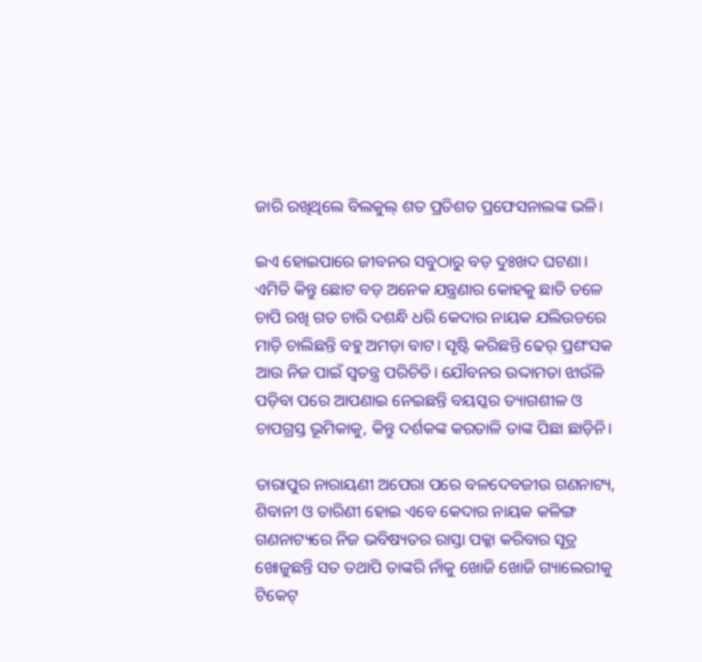ଜାରି ରଖିଥିଲେ ବିଲକୁଲ୍ ଶତ ପ୍ରତିଶତ ପ୍ରଫେସନାଲଙ୍କ ଭଳି।

ଇଏ ହୋଇପାରେ ଜୀବନର ସବୁଠାରୁ ବଡ଼ ଦୁଃଖଦ ଘଟଣା। ଏମିତି କିନ୍ତୁ ଛୋଟ ବଡ଼ ଅନେକ ଯନ୍ତ୍ରଣାର କୋହକୁ ଛାତି ତଳେ ଚାପି ରଖି ଗତ ଚାରି ଦଶନ୍ଧି ଧରି କେଦାର ନାୟକ ଯଲିଉଡରେ ମାଡ଼ି ଚାଲିଛନ୍ତି ବହୁ ଅମଡ଼ା ବାଟ। ସୃଷ୍ଟି କରିଛନ୍ତି ଢେର୍ ପ୍ରଶଂସକ ଆଉ ନିଜ ପାଇଁ ସ୍ୱତନ୍ତ୍ର ପରିଚିତି। ଯୌବନର ଉଦ୍ଦାମତା ଝାଉଁଳି ପଡ଼ିବା ପରେ ଆପଣାଇ ନେଇଛନ୍ତି ବୟସ୍କର ତ୍ୟାଗଶୀଳ ଓ ଚାପଗ୍ରସ୍ତ ଭୂମିକାକୁ, କିନ୍ତୁ ଦର୍ଶକଙ୍କ କରତାଳି ତାଙ୍କ ପିଛା ଛାଡ଼ିନି।

ତାରାପୁର ନାରାୟଣୀ ଅପେରା ପରେ ବଳଦେବଜୀଉ ଗଣନାଟ୍ୟ, ଶିବାନୀ ଓ ତାରିଣୀ ହୋଇ ଏବେ କେଦାର ନାୟକ କଳିଙ୍ଗ ଗଣନାଟ୍ୟରେ ନିଜ ଭବିଷ୍ୟତର ରାସ୍ତା ପକ୍କା କରିବାର ସୂତ୍ର ଖୋଜୁଛନ୍ତି ସତ ତଥାପି ତାଙ୍କରି ନାଁକୁ ଖୋଜି ଖୋଜି ଗ୍ୟାଲେରୀକୁ ଟିକେଟ୍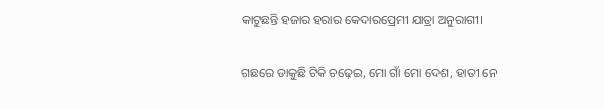କାଟୁଛନ୍ତି ହଜାର ହରାର କେଦାରପ୍ରେମୀ ଯାତ୍ରା ଅନୁରାଗୀ।

ଗଛରେ ଡାକୁଛି ଟିକି ଚଢ଼େଇ, ମୋ ଗାଁ ମୋ ଦେଶ, ହାତୀ ନେ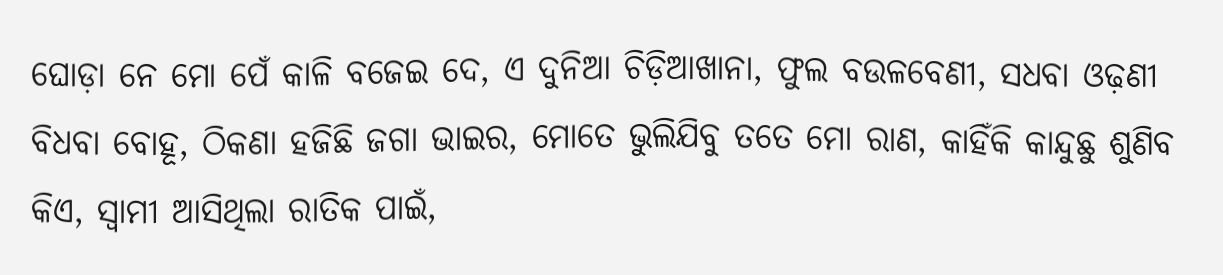ଘୋଡ଼ା ନେ ମୋ ପେଁ କାଳି ବଜେଇ ଦେ, ଏ ଦୁନିଆ ଚିଡ଼ିଆଖାନା, ଫୁଲ ବଉଳବେଣୀ, ସଧବା ଓଢ଼ଣୀ ବିଧବା ବୋହୂ, ଠିକଣା ହଜିଛି ଜଗା ଭାଇର, ମୋତେ ଭୁଲିଯିବୁ ତତେ ମୋ ରାଣ, କାହିଁକି କାନ୍ଦୁଛୁ ଶୁଣିବ କିଏ, ସ୍ୱାମୀ ଆସିଥିଲା ରାତିକ ପାଇଁ,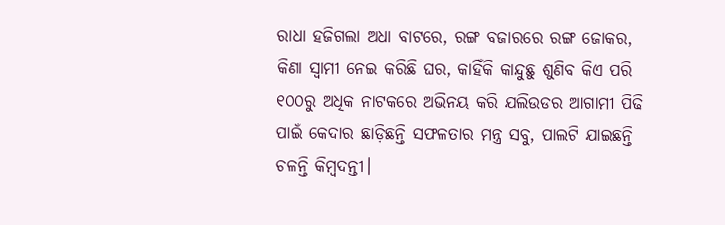ରାଧା ହଜିଗଲା ଅଧା ବାଟରେ, ରଙ୍ଗ ବଜାରରେ ରଙ୍ଗ ଜୋକର, କିଣା ସ୍ୱାମୀ ନେଇ କରିଛି ଘର, କାହିଁକି କାନ୍ଦୁଛୁ ଶୁଣିବ କିଏ ପରି ୧୦୦ରୁ ଅଧିକ ନାଟକରେ ଅଭିନୟ କରି ଯଲିଉଡର ଆଗାମୀ ପିଢି ପାଇଁ କେଦାର ଛାଡ଼ିଛନ୍ତି ସଫଳତାର ମନ୍ତ୍ର ସବୁ, ପାଲଟି ଯାଇଛନ୍ତି ଚଳନ୍ତି କିମ୍ବଦନ୍ତୀ।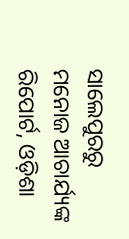ସାଲେପୁରରୁ ମନୋଜ ଆଚାର୍ଯ୍ୟଙ୍କ ରିପୋର୍ଟ, ଓଡ଼ିଶା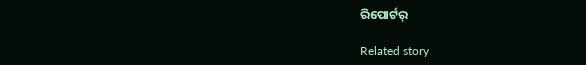ରିପୋର୍ଟର୍

Related story